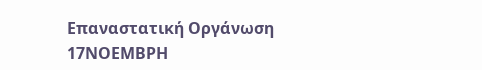Επαναστατική Οργάνωση 17ΝΟΕΜΒΡΗ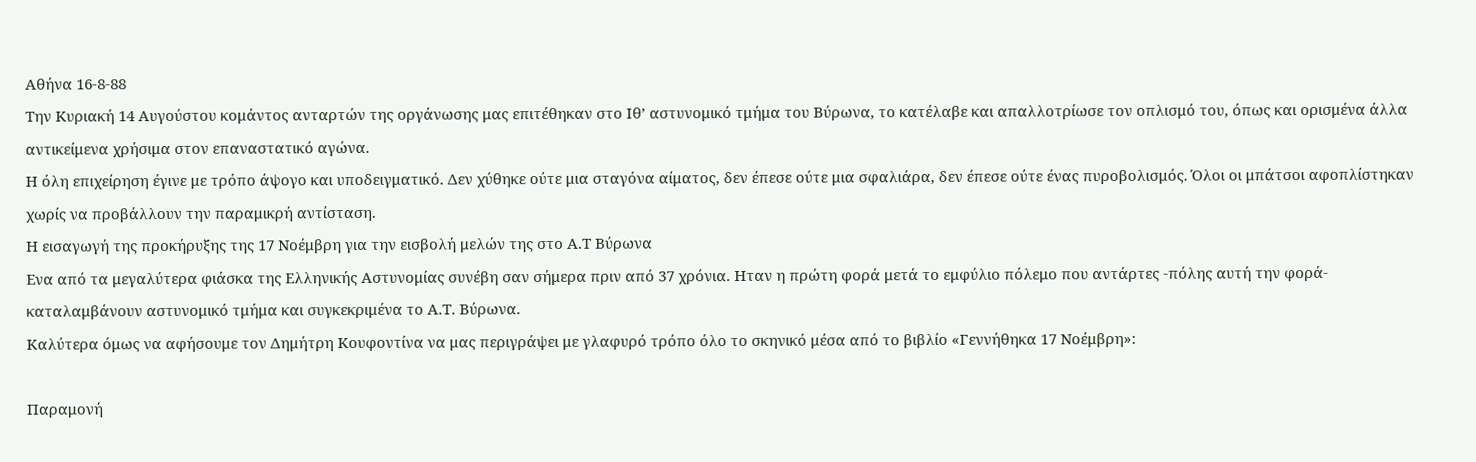Αθήνα 16-8-88
Την Κυριακή 14 Αυγούστου κομάντος ανταρτών της οργάνωσης μας επιτέθηκαν στο Ιθ’ αστυνομικό τμήμα του Βύρωνα, το κατέλαβε και απαλλοτρίωσε τον οπλισμό του, όπως και ορισμένα άλλα αντικείμενα χρήσιμα στον επαναστατικό αγώνα.
Η όλη επιχείρηση έγινε με τρόπο άψογο και υποδειγματικό. Δεν χύθηκε ούτε μια σταγόνα αίματος, δεν έπεσε ούτε μια σφαλιάρα, δεν έπεσε ούτε ένας πυροβολισμός. Όλοι οι μπάτσοι αφοπλίστηκαν χωρίς να προβάλλουν την παραμικρή αντίσταση.
Η εισαγωγή της προκήρυξης της 17 Νοέμβρη για την εισβολή μελών της στο Α.Τ Βύρωνα
Ενα από τα μεγαλύτερα φιάσκα της Ελληνικής Αστυνομίας συνέβη σαν σήμερα πριν από 37 χρόνια. Ηταν η πρώτη φορά μετά το εμφύλιο πόλεμο που αντάρτες -πόλης αυτή την φορά- καταλαμβάνουν αστυνομικό τμήμα και συγκεκριμένα το Α.Τ. Βύρωνα.
Καλύτερα όμως να αφήσουμε τον Δημήτρη Κουφοντίνα να μας περιγράψει με γλαφυρό τρόπο όλο το σκηνικό μέσα από το βιβλίο «Γεννήθηκα 17 Νοέμβρη»:

Παραμονή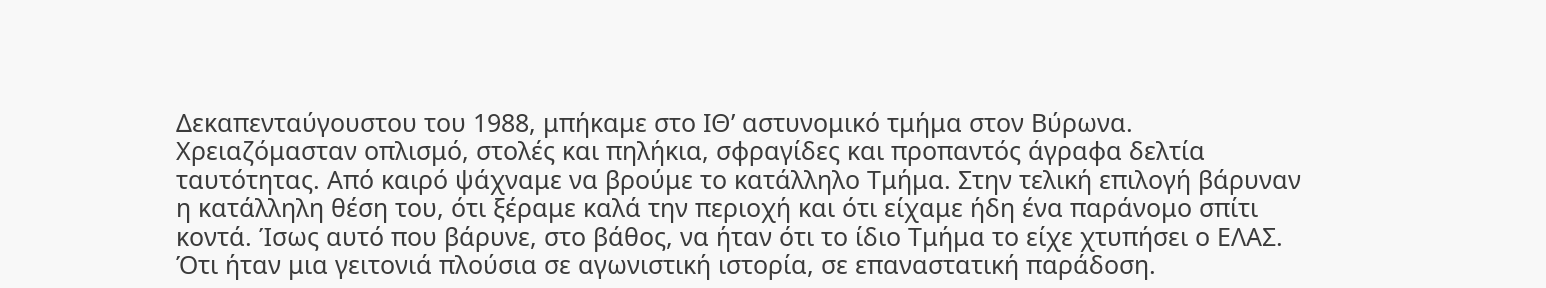Δεκαπενταύγουστου του 1988, μπήκαμε στο ΙΘ’ αστυνομικό τμήμα στον Βύρωνα. Χρειαζόμασταν οπλισμό, στολές και πηλήκια, σφραγίδες και προπαντός άγραφα δελτία ταυτότητας. Από καιρό ψάχναμε να βρούμε το κατάλληλο Τμήμα. Στην τελική επιλογή βάρυναν η κατάλληλη θέση του, ότι ξέραμε καλά την περιοχή και ότι είχαμε ήδη ένα παράνομο σπίτι κοντά. Ίσως αυτό που βάρυνε, στο βάθος, να ήταν ότι το ίδιο Τμήμα το είχε χτυπήσει ο ΕΛΑΣ. Ότι ήταν μια γειτονιά πλούσια σε αγωνιστική ιστορία, σε επαναστατική παράδοση.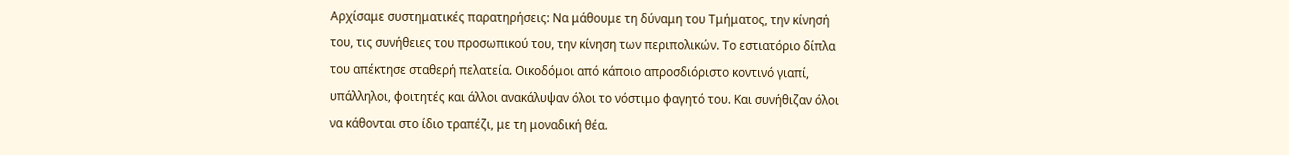Αρχίσαμε συστηματικές παρατηρήσεις: Να μάθουμε τη δύναμη του Τμήματος, την κίνησή του, τις συνήθειες του προσωπικού του, την κίνηση των περιπολικών. Το εστιατόριο δίπλα του απέκτησε σταθερή πελατεία. Οικοδόμοι από κάποιο απροσδιόριστο κοντινό γιαπί, υπάλληλοι, φοιτητές και άλλοι ανακάλυψαν όλοι το νόστιμο φαγητό του. Και συνήθιζαν όλοι να κάθονται στο ίδιο τραπέζι, με τη μοναδική θέα.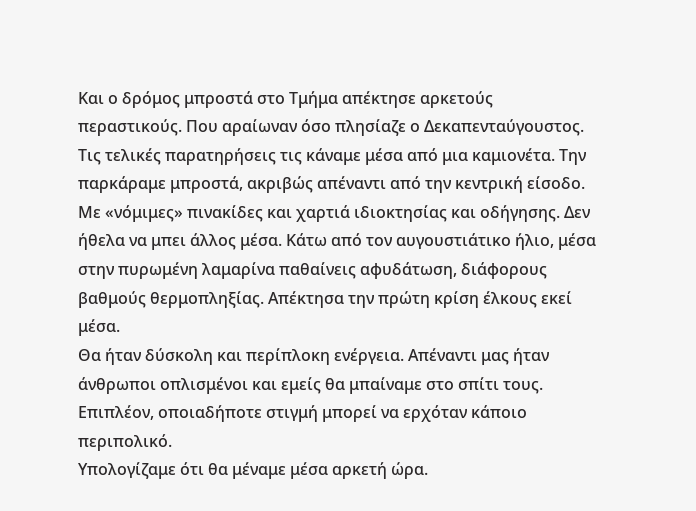Και ο δρόμος μπροστά στο Τμήμα απέκτησε αρκετούς περαστικούς. Που αραίωναν όσο πλησίαζε ο Δεκαπενταύγουστος. Τις τελικές παρατηρήσεις τις κάναμε μέσα από μια καμιονέτα. Την παρκάραμε μπροστά, ακριβώς απέναντι από την κεντρική είσοδο. Με «νόμιμες» πινακίδες και χαρτιά ιδιοκτησίας και οδήγησης. Δεν ήθελα να μπει άλλος μέσα. Κάτω από τον αυγουστιάτικο ήλιο, μέσα στην πυρωμένη λαμαρίνα παθαίνεις αφυδάτωση, διάφορους βαθμούς θερμοπληξίας. Απέκτησα την πρώτη κρίση έλκους εκεί μέσα.
Θα ήταν δύσκολη και περίπλοκη ενέργεια. Απέναντι μας ήταν άνθρωποι οπλισμένοι και εμείς θα μπαίναμε στο σπίτι τους. Επιπλέον, οποιαδήποτε στιγμή μπορεί να ερχόταν κάποιο περιπολικό.
Υπολογίζαμε ότι θα μέναμε μέσα αρκετή ώρα.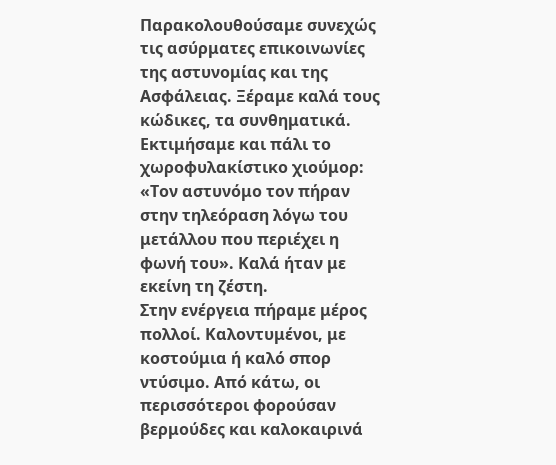Παρακολουθούσαμε συνεχώς τις ασύρματες επικοινωνίες της αστυνομίας και της Ασφάλειας. Ξέραμε καλά τους κώδικες, τα συνθηματικά. Εκτιμήσαμε και πάλι το χωροφυλακίστικο χιούμορ: «Τον αστυνόμο τον πήραν στην τηλεόραση λόγω του μετάλλου που περιέχει η φωνή του». Καλά ήταν με εκείνη τη ζέστη.
Στην ενέργεια πήραμε μέρος πολλοί. Καλοντυμένοι, με κοστούμια ή καλό σπορ ντύσιμο. Από κάτω, οι περισσότεροι φορούσαν βερμούδες και καλοκαιρινά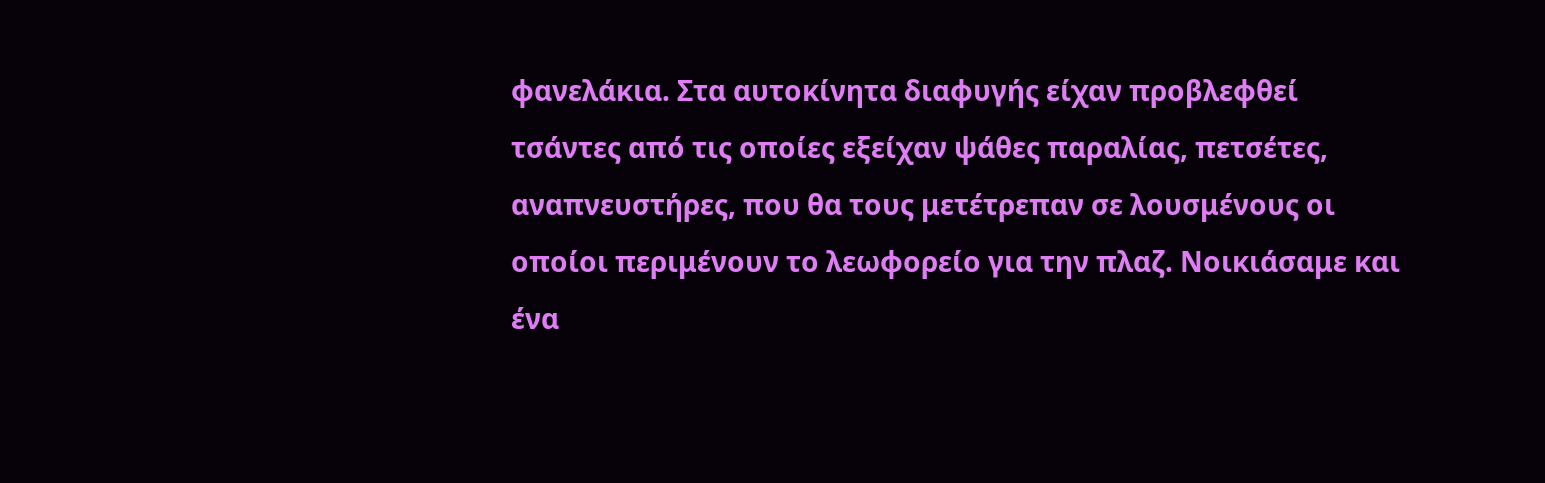φανελάκια. Στα αυτοκίνητα διαφυγής είχαν προβλεφθεί τσάντες από τις οποίες εξείχαν ψάθες παραλίας, πετσέτες, αναπνευστήρες, που θα τους μετέτρεπαν σε λουσμένους οι οποίοι περιμένουν το λεωφορείο για την πλαζ. Νοικιάσαμε και ένα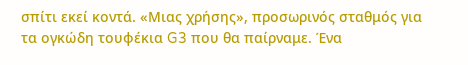σπίτι εκεί κοντά. «Μιας χρήσης», προσωρινός σταθμός για τα ογκώδη τουφέκια G3 που θα παίρναμε. Ένα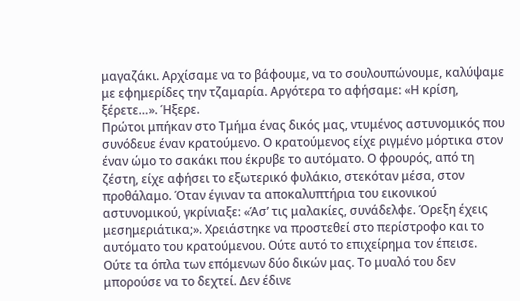μαγαζάκι. Αρχίσαμε να το βάφουμε, να το σουλουπώνουμε, καλύψαμε με εφημερίδες την τζαμαρία. Αργότερα το αφήσαμε: «Η κρίση, ξέρετε…». Ήξερε.
Πρώτοι μπήκαν στο Τμήμα ένας δικός μας, ντυμένος αστυνομικός που συνόδευε έναν κρατούμενο. Ο κρατούμενος είχε ριγμένο μόρτικα στον έναν ώμο το σακάκι που έκρυβε το αυτόματο. Ο φρουρός, από τη ζέστη, είχε αφήσει το εξωτερικό φυλάκιο, στεκόταν μέσα, στον προθάλαμο. Όταν έγιναν τα αποκαλυπτήρια του εικονικού αστυνομικού, γκρίνιαξε: «Άσ’ τις μαλακίες, συνάδελφε. Όρεξη έχεις μεσημεριάτικα;». Χρειάστηκε να προστεθεί στο περίστροφο και το αυτόματο του κρατούμενου. Ούτε αυτό το επιχείρημα τον έπεισε. Ούτε τα όπλα των επόμενων δύο δικών μας. Το μυαλό του δεν μπορούσε να το δεχτεί. Δεν έδινε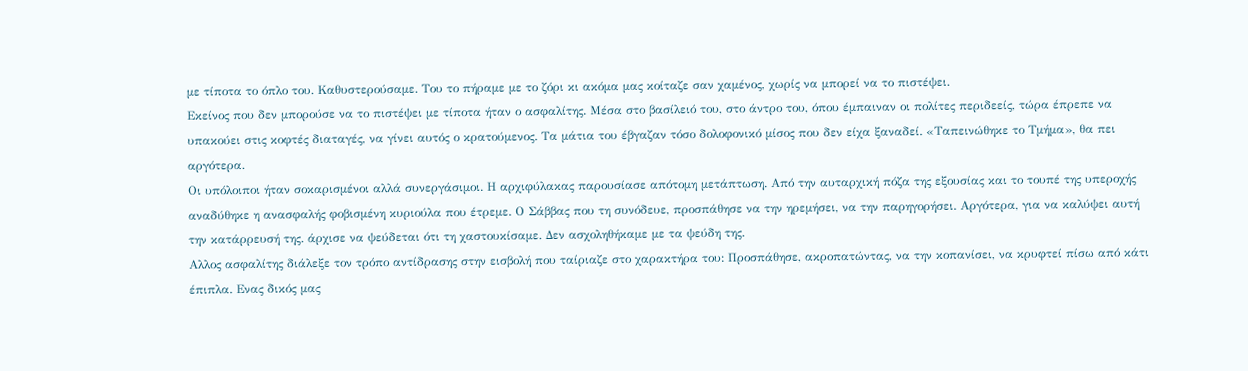με τίποτα το όπλο του. Καθυστερούσαμε. Του το πήραμε με το ζόρι κι ακόμα μας κοίταζε σαν χαμένος, χωρίς να μπορεί να το πιστέψει.
Εκείνος που δεν μπορούσε να το πιστέψει με τίποτα ήταν ο ασφαλίτης. Μέσα στο βασίλειό του, στο άντρο του, όπου έμπαιναν οι πολίτες περιδεείς, τώρα έπρεπε να υπακούει στις κοφτές διαταγές, να γίνει αυτός ο κρατούμενος. Τα μάτια του έβγαζαν τόσο δολοφονικό μίσος που δεν είχα ξαναδεί. «Ταπεινώθηκε το Τμήμα», θα πει αργότερα.
Οι υπόλοιποι ήταν σοκαρισμένοι αλλά συνεργάσιμοι. Η αρχιφύλακας παρουσίασε απότομη μετάπτωση. Από την αυταρχική πόζα της εξουσίας και το τουπέ της υπεροχής αναδύθηκε η ανασφαλής φοβισμένη κυριούλα που έτρεμε. Ο Σάββας που τη συνόδευε, προσπάθησε να την ηρεμήσει, να την παρηγορήσει. Αργότερα, για να καλύψει αυτή την κατάρρευσή της. άρχισε να ψεύδεται ότι τη χαστουκίσαμε. Δεν ασχοληθήκαμε με τα ψεύδη της.
Αλλος ασφαλίτης διάλεξε τον τρόπο αντίδρασης στην εισβολή που ταίριαζε στο χαρακτήρα του: Προσπάθησε, ακροπατώντας, να την κοπανίσει, να κρυφτεί πίσω από κάτι έπιπλα. Ενας δικός μας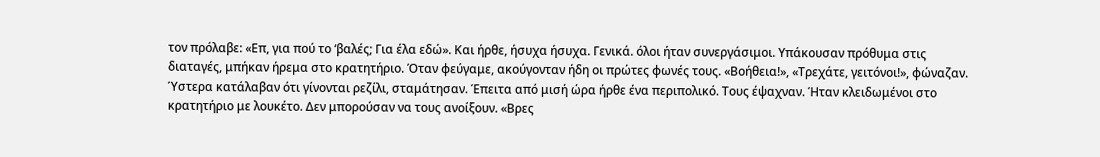τον πρόλαβε: «Επ, για πού το ‘βαλές; Για έλα εδώ». Και ήρθε, ήσυχα ήσυχα. Γενικά. όλοι ήταν συνεργάσιμοι. Υπάκουσαν πρόθυμα στις διαταγές, μπήκαν ήρεμα στο κρατητήριο. Όταν φεύγαμε, ακούγονταν ήδη οι πρώτες φωνές τους. «Βοήθεια!», «Τρεχάτε, γειτόνοι!», φώναζαν. Ύστερα κατάλαβαν ότι γίνονται ρεζίλι, σταμάτησαν. Έπειτα από μισή ώρα ήρθε ένα περιπολικό. Τους έψαχναν. Ήταν κλειδωμένοι στο κρατητήριο με λουκέτο. Δεν μπορούσαν να τους ανοίξουν. «Βρες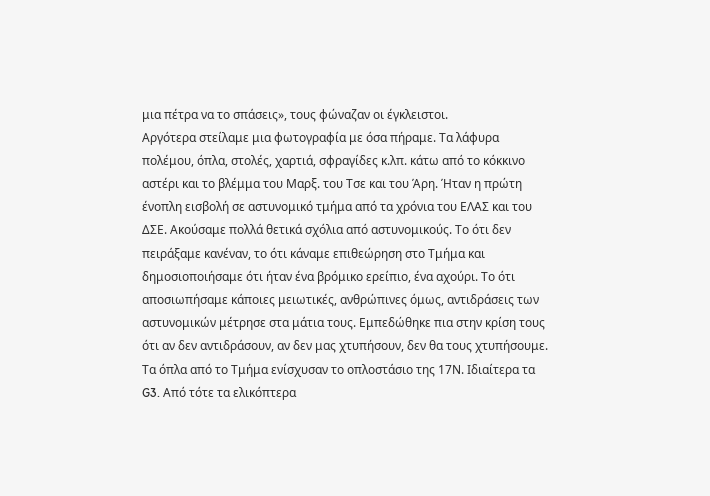μια πέτρα να το σπάσεις», τους φώναζαν οι έγκλειστοι.
Αργότερα στείλαμε μια φωτογραφία με όσα πήραμε. Τα λάφυρα πολέμου, όπλα, στολές, χαρτιά, σφραγίδες κ.λπ. κάτω από το κόκκινο αστέρι και το βλέμμα του Μαρξ. του Τσε και του Άρη. Ήταν η πρώτη ένοπλη εισβολή σε αστυνομικό τμήμα από τα χρόνια του ΕΛΑΣ και του ΔΣΕ. Ακούσαμε πολλά θετικά σχόλια από αστυνομικούς. Το ότι δεν πειράξαμε κανέναν, το ότι κάναμε επιθεώρηση στο Τμήμα και δημοσιοποιήσαμε ότι ήταν ένα βρόμικο ερείπιο, ένα αχούρι. Το ότι αποσιωπήσαμε κάποιες μειωτικές, ανθρώπινες όμως, αντιδράσεις των αστυνομικών μέτρησε στα μάτια τους. Εμπεδώθηκε πια στην κρίση τους ότι αν δεν αντιδράσουν, αν δεν μας χτυπήσουν, δεν θα τους χτυπήσουμε.
Τα όπλα από το Τμήμα ενίσχυσαν το οπλοστάσιο της 17Ν. Ιδιαίτερα τα G3. Από τότε τα ελικόπτερα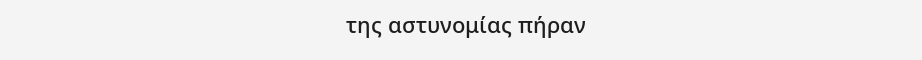της αστυνομίας πήραν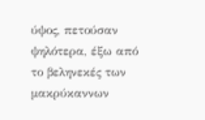ύψος, πετούσαν ψηλότερα, έξω από το βεληνεκές των μακρύκαννων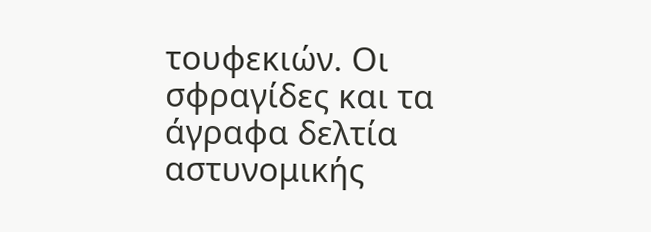τουφεκιών. Οι σφραγίδες και τα άγραφα δελτία αστυνομικής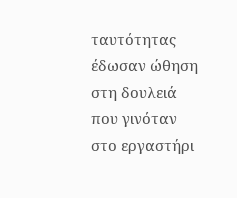ταυτότητας έδωσαν ώθηση στη δουλειά που γινόταν στο εργαστήρι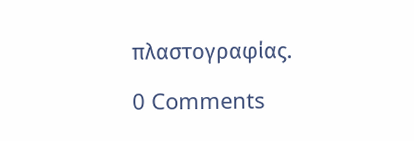πλαστογραφίας.

0 Comments